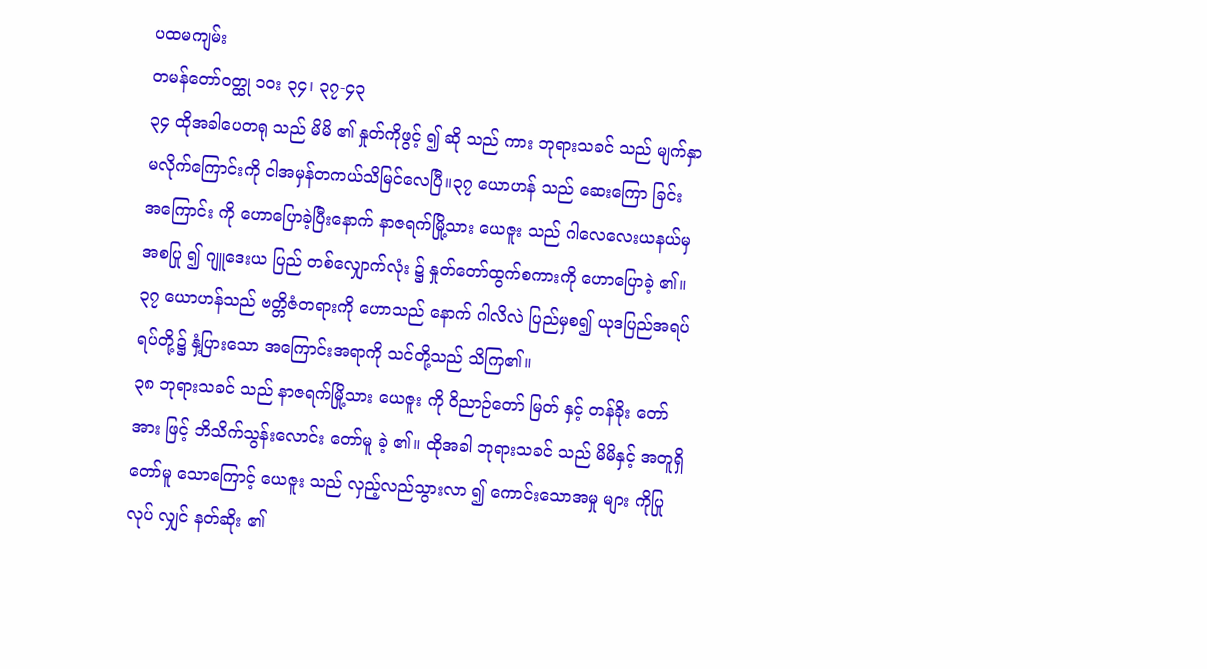ပထမကျမ်း
တမန်တော်ဝတ္ထု ၁၀း ၃၄၊ ၃၇-၄၃
၃၄ ထိုအခါပေတရု သည် မိမိ ၏ နှုတ်ကိုဖွင့် ၍ ဆို သည် ကား ဘုရားသခင် သည် မျက်နှာမလိုက်ကြောင်းကို ငါအမှန်တကယ်သိမြင်လေပြီ။၃၇ ယောဟန် သည် ဆေးကြော ခြင်း အကြောင်း ကို ဟောပြောခဲ့ပြီးနောက် နာဇရက်မြို့သား ယေဇူး သည် ဂါလေလေးယနယ်မှအစပြု ၍ ဂျူဒေးယ ပြည် တစ်လျှောက်လုံး ၌ နှုတ်တော်ထွက်စကားကို ဟောပြောခဲ့ ၏။
၃၇ ယောဟန်သည် ဗတ္တိဇံတရားကို ဟောသည် နောက် ဂါလိလဲ ပြည်မှစ၍ ယုဒပြည်အရပ်ရပ်တို့၌ နှံ့ပြားသော အကြောင်းအရာကို သင်တို့သည် သိကြ၏။
၃၈ ဘုရားသခင် သည် နာဇရက်မြို့သား ယေဇူး ကို ဝိညာဉ်တော် မြတ် နှင့် တန်ခိုး တော်အား ဖြင့် ဘိသိက်သွန်းလောင်း တော်မူ ခဲ့ ၏။ ထိုအခါ ဘုရားသခင် သည် မိမိနှင့် အတူရှိ တော်မူ သောကြောင့် ယေဇူး သည် လှည့်လည်သွားလာ ၍ ကောင်းသောအမှု များ ကိုပြုလုပ် လျှင် နတ်ဆိုး ၏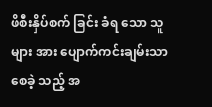ဖိစီးနှိပ်စက် ခြင်း ခံရ သော သူ များ အား ပျောက်ကင်းချမ်းသာစေခဲ့ သည့် အ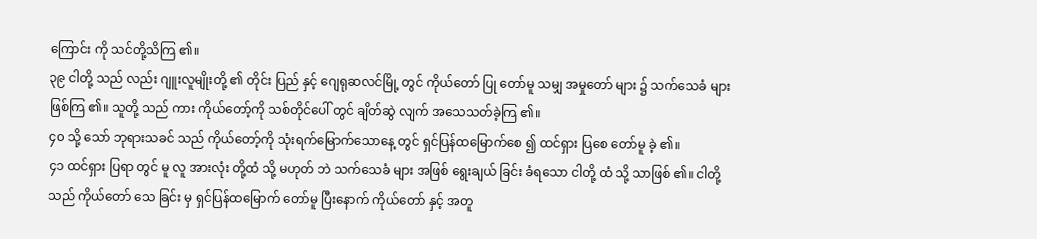ကြောင်း ကို သင်တို့သိကြ ၏။
၃၉ ငါတို့ သည် လည်း ဂျူးလူမျိုးတို့ ၏ တိုင်း ပြည် နှင့် ဂျေရုဆလင်မြို့ တွင် ကိုယ်တော် ပြု တော်မူ သမျှ အမှုတော် များ ၌ သက်သေခံ များ ဖြစ်ကြ ၏။ သူတို့ သည် ကား ကိုယ်တော့်ကို သစ်တိုင်ပေါ် တွင် ချိတ်ဆွဲ လျက် အသေသတ်ခဲ့ကြ ၏။
၄၀ သို့ သော် ဘုရားသခင် သည် ကိုယ်တော့်ကို သုံးရက်မြောက်သောနေ့ တွင် ရှင်ပြန်ထမြောက်စေ ၍ ထင်ရှား ပြစေ တော်မူ ခဲ့ ၏။
၄၁ ထင်ရှား ပြရာ တွင် မူ လူ အားလုံး တို့ထံ သို့ မဟုတ် ဘဲ သက်သေခံ များ အဖြစ် ရွေးချယ် ခြင်း ခံရသော ငါတို့ ထံ သို့ သာဖြစ် ၏။ ငါတို့ သည် ကိုယ်တော် သေ ခြင်း မှ ရှင်ပြန်ထမြောက် တော်မူ ပြီးနောက် ကိုယ်တော် နှင့် အတူ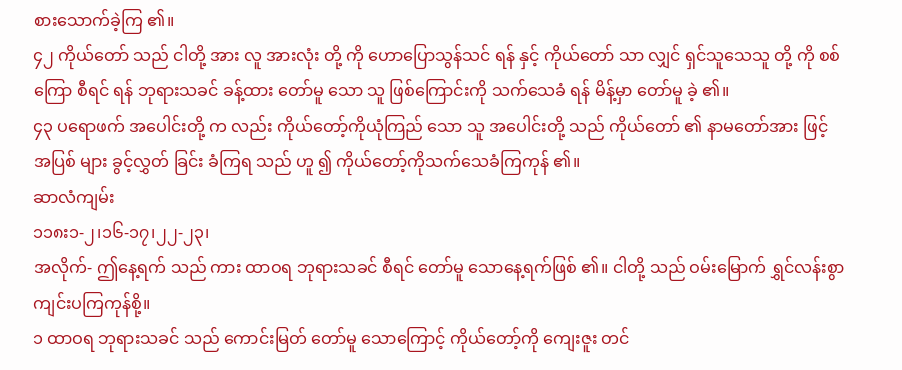စားသောက်ခဲ့ကြ ၏။
၄၂ ကိုယ်တော် သည် ငါတို့ အား လူ အားလုံး တို့ ကို ဟောပြောသွန်သင် ရန် နှင့် ကိုယ်တော် သာ လျှင် ရှင်သူသေသူ တို့ ကို စစ်ကြော စီရင် ရန် ဘုရားသခင် ခန့်ထား တော်မူ သော သူ ဖြစ်ကြောင်းကို သက်သေခံ ရန် မိန့်မှာ တော်မူ ခဲ့ ၏။
၄၃ ပရောဖက် အပေါင်းတို့ က လည်း ကိုယ်တော့်ကိုယုံကြည် သော သူ အပေါင်းတို့ သည် ကိုယ်တော် ၏ နာမတော်အား ဖြင့် အပြစ် များ ခွင့်လွှတ် ခြင်း ခံကြရ သည် ဟူ ၍ ကိုယ်တော့်ကိုသက်သေခံကြကုန် ၏။
ဆာလံကျမ်း
၁၁၈း၁-၂၊၁၆-၁၇၊၂၂-၂၃၊
အလိုက်- ဤနေ့ရက် သည် ကား ထာဝရ ဘုရားသခင် စီရင် တော်မူ သောနေ့ရက်ဖြစ် ၏။ ငါတို့ သည် ဝမ်းမြောက် ရွှင်လန်းစွာကျင်းပကြကုန်စို့။
၁ ထာဝရ ဘုရားသခင် သည် ကောင်းမြတ် တော်မူ သောကြောင့် ကိုယ်တော့်ကို ကျေးဇူး တင်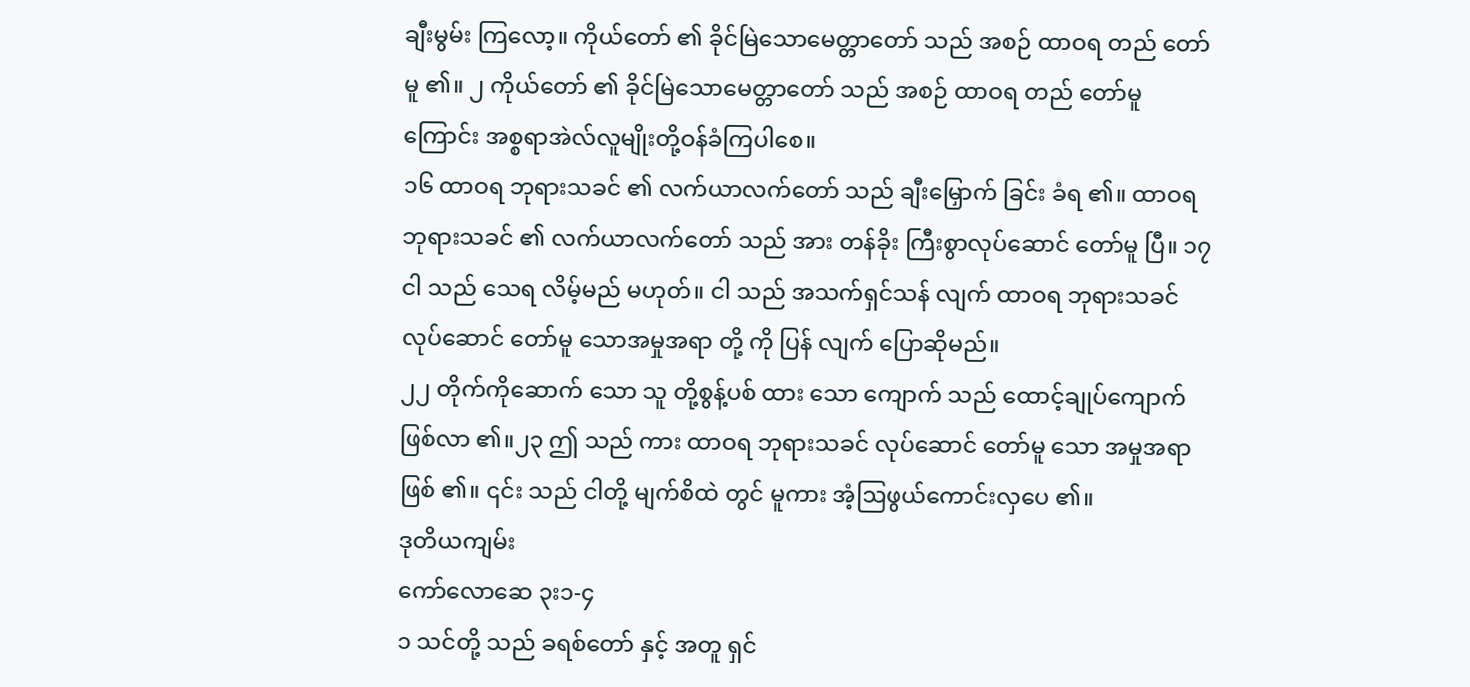ချီးမွမ်း ကြလော့။ ကိုယ်တော် ၏ ခိုင်မြဲသောမေတ္တာတော် သည် အစဉ် ထာဝရ တည် တော်မူ ၏။ ၂ ကိုယ်တော် ၏ ခိုင်မြဲသောမေတ္တာတော် သည် အစဉ် ထာဝရ တည် တော်မူ ကြောင်း အစ္စရာအဲလ်လူမျိုးတို့ဝန်ခံကြပါစေ။
၁၆ ထာဝရ ဘုရားသခင် ၏ လက်ယာလက်တော် သည် ချီးမြှောက် ခြင်း ခံရ ၏။ ထာဝရ ဘုရားသခင် ၏ လက်ယာလက်တော် သည် အား တန်ခိုး ကြီးစွာလုပ်ဆောင် တော်မူ ပြီ။ ၁၇ ငါ သည် သေရ လိမ့်မည် မဟုတ်။ ငါ သည် အသက်ရှင်သန် လျက် ထာဝရ ဘုရားသခင် လုပ်ဆောင် တော်မူ သောအမှုအရာ တို့ ကို ပြန် လျက် ပြောဆိုမည်။
၂၂ တိုက်ကိုဆောက် သော သူ တို့စွန့်ပစ် ထား သော ကျောက် သည် ထောင့်ချုပ်ကျောက်ဖြစ်လာ ၏။၂၃ ဤ သည် ကား ထာဝရ ဘုရားသခင် လုပ်ဆောင် တော်မူ သော အမှုအရာဖြစ် ၏။ ၎င်း သည် ငါတို့ မျက်စိထဲ တွင် မူကား အံ့ဩဖွယ်ကောင်းလှပေ ၏။
ဒုတိယကျမ်း
ကော်လောဆေ ၃း၁-၄
၁ သင်တို့ သည် ခရစ်တော် နှင့် အတူ ရှင်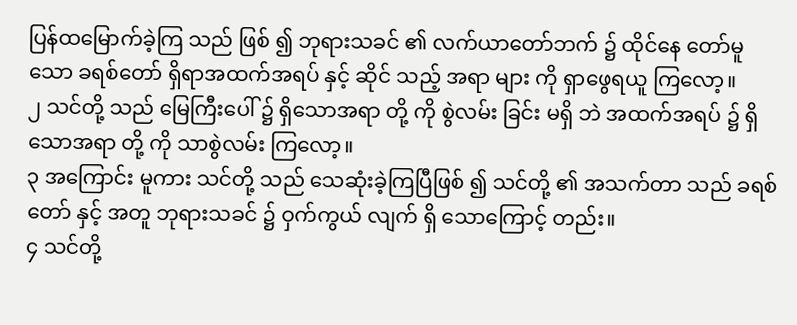ပြန်ထမြောက်ခဲ့ကြ သည် ဖြစ် ၍ ဘုရားသခင် ၏ လက်ယာတော်ဘက် ၌ ထိုင်နေ တော်မူ သော ခရစ်တော် ရှိရာအထက်အရပ် နှင့် ဆိုင် သည့် အရာ များ ကို ရှာဖွေရယူ ကြလော့။
၂ သင်တို့ သည် မြေကြီးပေါ် ၌ ရှိသောအရာ တို့ ကို စွဲလမ်း ခြင်း မရှိ ဘဲ အထက်အရပ် ၌ ရှိသောအရာ တို့ ကို သာစွဲလမ်း ကြလော့။
၃ အကြောင်း မူကား သင်တို့ သည် သေဆုံးခဲ့ကြပြီဖြစ် ၍ သင်တို့ ၏ အသက်တာ သည် ခရစ်တော် နှင့် အတူ ဘုရားသခင် ၌ ဝှက်ကွယ် လျက် ရှိ သောကြောင့် တည်း။
၄ သင်တို့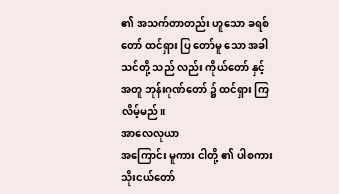၏ အသက်တာတည်း ဟူသော ခရစ်တော် ထင်ရှား ပြ တော်မူ သော အခါ သင်တို့ သည် လည်း ကိုယ်တော် နှင့် အတူ ဘုန်းဂုဏ်တော် ၌ ထင်ရှား ကြ လိမ့်မည်။
အာလေလုယာ
အကြောင်း မူကား ငါတို့ ၏ ပါစကားသိုးငယ်တော်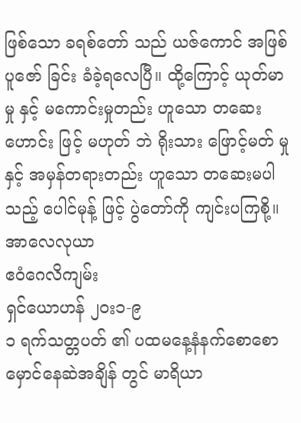ဖြစ်သော ခရစ်တော် သည် ယဇ်ကောင် အဖြစ် ပူဇော် ခြင်း ခံခဲ့ရလေပြီ။ ထို့ကြောင့် ယုတ်မာမှု နှင့် မကောင်းမှုတည်း ဟူသော တဆေးဟောင်း ဖြင့် မဟုတ် ဘဲ ရိုးသား ဖြောင့်မတ် မှု နှင့် အမှန်တရားတည်း ဟူသော တဆေးမပါ သည့် ပေါင်မုန့် ဖြင့် ပွဲတော်ကို ကျင်းပကြစို့။ အာလေလုယာ
ဧဝံဂေလိကျမ်း
ရှင်ယောဟန် ၂၀း၁-၉
၁ ရက်သတ္တပတ် ၏ ပထမနေ့နံနက်စောစောမှောင်နေဆဲအချိန် တွင် မာရိယာ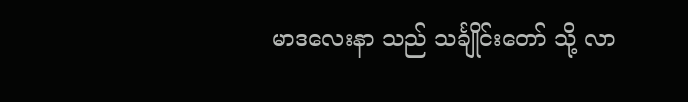မာဒလေးနာ သည် သင်္ချိုင်းတော် သို့ လာ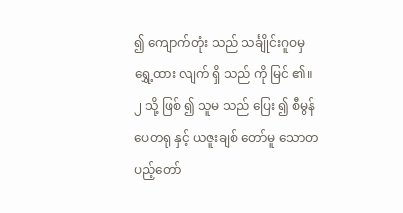၍ ကျောက်တုံး သည် သင်္ချိုင်းဂူဝမှ ရွှေ့ထား လျက် ရှိ သည် ကို မြင် ၏။ ၂ သို့ ဖြစ် ၍ သူမ သည် ပြေး ၍ စီမွန်ပေတရု နှင့် ယဇူးချစ် တော်မူ သောတပည့်တော်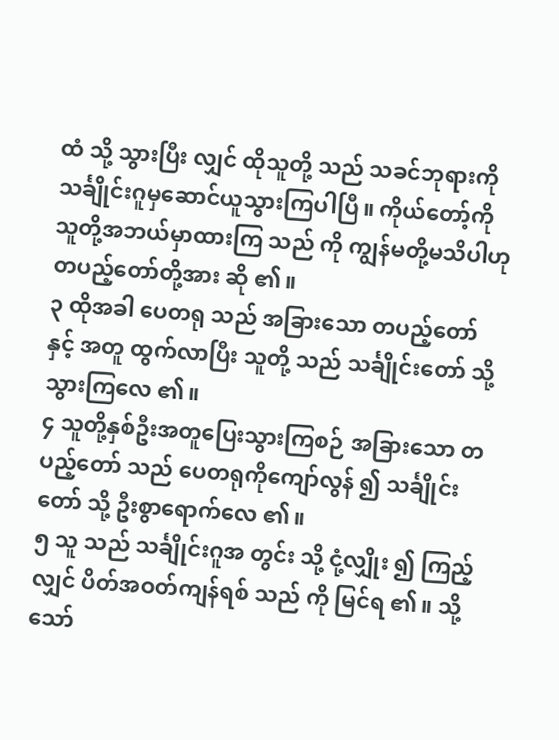ထံ သို့ သွားပြီး လျှင် ထိုသူတို့ သည် သခင်ဘုရားကို သင်္ချိုင်းဂူမှဆောင်ယူသွားကြပါပြီ။ ကိုယ်တော့်ကို သူတို့အဘယ်မှာထားကြ သည် ကို ကျွန်မတို့မသိပါဟု တပည့်တော်တို့အား ဆို ၏။
၃ ထိုအခါ ပေတရု သည် အခြားသော တပည့်တော် နှင့် အတူ ထွက်လာပြီး သူတို့ သည် သင်္ချိုင်းတော် သို့ သွားကြလေ ၏။
၄ သူတို့နှစ်ဦးအတူပြေးသွားကြစဉ် အခြားသော တပည့်တော် သည် ပေတရုကိုကျော်လွန် ၍ သင်္ချိုင်းတော် သို့ ဦးစွာရောက်လေ ၏။
၅ သူ သည် သင်္ချိုင်းဂူအ တွင်း သို့ ငုံ့လျှိုး ၍ ကြည့် လျှင် ပိတ်အဝတ်ကျန်ရစ် သည် ကို မြင်ရ ၏။ သို့ သော်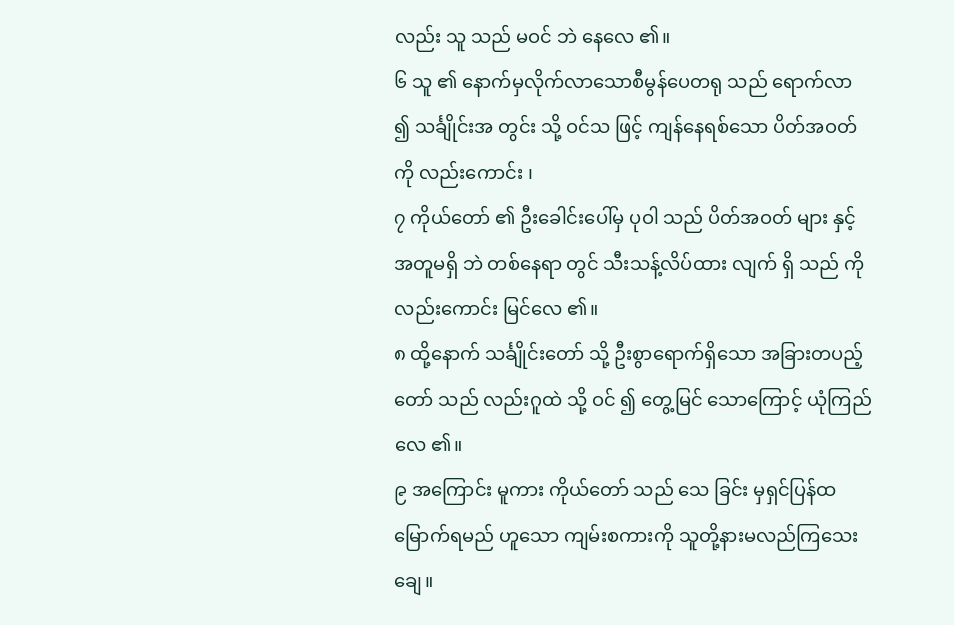လည်း သူ သည် မဝင် ဘဲ နေလေ ၏။
၆ သူ ၏ နောက်မှလိုက်လာသောစီမွန်ပေတရု သည် ရောက်လာ ၍ သင်္ချိုင်းအ တွင်း သို့ ဝင်သ ဖြင့် ကျန်နေရစ်သော ပိတ်အဝတ်ကို လည်းကောင်း ၊
၇ ကိုယ်တော် ၏ ဦးခေါင်းပေါ်မှ ပုဝါ သည် ပိတ်အဝတ် များ နှင့် အတူမရှိ ဘဲ တစ်နေရာ တွင် သီးသန့်လိပ်ထား လျက် ရှိ သည် ကို လည်းကောင်း မြင်လေ ၏။
၈ ထို့နောက် သင်္ချိုင်းတော် သို့ ဦးစွာရောက်ရှိသော အခြားတပည့်တော် သည် လည်းဂူထဲ သို့ ဝင် ၍ တွေ့မြင် သောကြောင့် ယုံကြည်လေ ၏။
၉ အကြောင်း မူကား ကိုယ်တော် သည် သေ ခြင်း မှရှင်ပြန်ထမြောက်ရမည် ဟူသော ကျမ်းစကားကို သူတို့နားမလည်ကြသေးချေ။